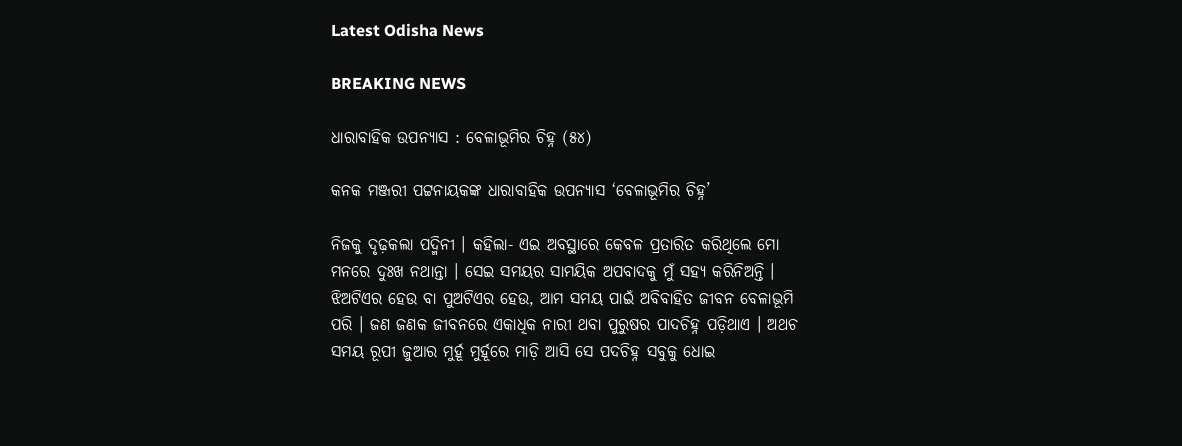Latest Odisha News

BREAKING NEWS

ଧାରାବାହିକ ଉପନ୍ୟାସ : ବେଳାଭୂମିର ଚିହ୍ନ (୫୪)

କନକ ମଞ୍ଜରୀ ପଟ୍ଟନାୟକଙ୍କ ଧାରାବାହିକ ଉପନ୍ୟାସ ‘ବେଳାଭୂମିର ଚିହ୍ନ’

ନିଜକୁ ଦୃଢ଼କଲା ପଦ୍ମିନୀ । କହିଲା- ଏଇ ଅବସ୍ଥାରେ କେବଳ ପ୍ରତାରିତ କରିଥିଲେ ମୋ ମନରେ ଦୁଃଖ ନଥାନ୍ତା । ସେଇ ସମୟର ସାମୟିକ ଅପବାଦକୁ ମୁଁ ସହ୍ୟ କରିନିଅନ୍ତି । ଝିଅଟିଏର ହେଉ ବା ପୁଅଟିଏର ହେଉ, ଆମ ସମୟ ପାଇଁ ଅବିବାହିତ ଜୀବନ ବେଳାଭୂମି ପରି । ଜଣ ଜଣକ ଜୀବନରେ ଏକାଧିକ ନାରୀ ଥବା ପୁରୁଷର ପାଦଚିହ୍ନ ପଡ଼ିଥାଏ । ଅଥଚ ସମୟ ରୂପୀ ଜୁଆର ମୁର୍ହୂ ମୁର୍ହୂରେ ମାଡ଼ି ଆସି ସେ ପଦଚିହ୍ନ ସବୁକୁ ଧୋଇ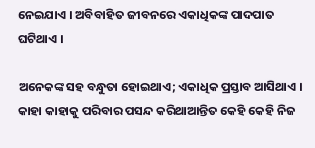ନେଇଯାଏ । ଅବିବାହିତ ଜୀବନରେ ଏକାଧିକଙ୍କ ପାଦପାତ ଘଟିଥାଏ ।

ଅନେକଙ୍କ ସହ ବନ୍ଧୁତା ହୋଇଥାଏ; ଏକାଧିକ ପ୍ରସ୍ତାବ ଆସିଥାଏ । କାହା କାହାକୁ ପରିବାର ପସନ୍ଦ କରିଥାଆନ୍ତିତ କେହି କେହି ନିଜ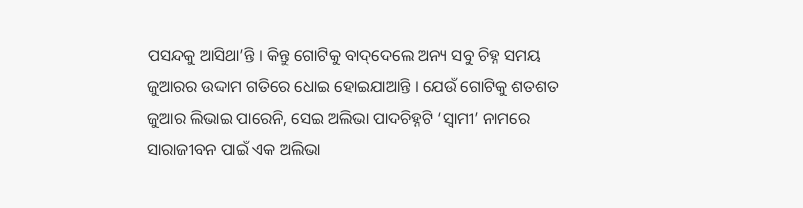ପସନ୍ଦକୁ ଆସିଥା’ନ୍ତି । କିନ୍ତୁ ଗୋଟିକୁ ବାଦ୍‌ଦେଲେ ଅନ୍ୟ ସବୁ ଚିହ୍ନ ସମୟ ଜୁଆରର ଉଦ୍ଦାମ ଗତିରେ ଧୋଇ ହୋଇଯାଆନ୍ତି । ଯେଉଁ ଗୋଟିକୁ ଶତଶତ ଜୁଆର ଲିଭାଇ ପାରେନି, ସେଇ ଅଲିଭା ପାଦଚିହ୍ନଟି ‘ସ୍ୱାମୀ’ ନାମରେ ସାରାଜୀବନ ପାଇଁ ଏକ ଅଲିଭା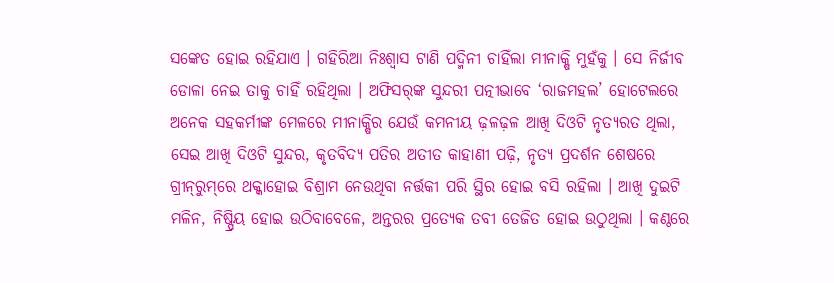ସଙ୍କେତ ହୋଇ ରହିଯାଏ । ଗହିରିଆ ନିଃଶ୍ୱାସ ଟାଣି ପଦ୍ମିନୀ ଚାହିଁଲା ମୀନାକ୍ଷି ମୁହଁକୁ । ସେ ନିର୍ଜୀବ ଡୋଳା ନେଇ ତାକୁ ଚାହିଁ ରହିଥିଲା । ଅଫିସର୍‌ଙ୍କ ସୁନ୍ଦରୀ ପତ୍ନୀଭାବେ ‘ରାଜମହଲ’ ହୋଟେଲରେ ଅନେକ ସହକର୍ମୀଙ୍କ ମେଳରେ ମୀନାକ୍ଷିର ଯେଉଁ କମନୀୟ ଢ଼ଳଢ଼ଳ ଆଖି ଦିଓଟି ନୃତ୍ୟରତ ଥିଲା, ସେଇ ଆଖି ଦିଓଟି ସୁନ୍ଦର, କୃତବିଦ୍ୟ ପତିର ଅତୀତ କାହାଣୀ ପଢ଼ି, ନୃତ୍ୟ ପ୍ରଦର୍ଶନ ଶେଷରେ ଗ୍ରୀନ୍‌ରୁମ୍‌ରେ ଥକ୍କାହୋଇ ବିଶ୍ରାମ ନେଉଥିବା ନର୍ତ୍ତକୀ ପରି ସ୍ଥିର ହୋଇ ବସି ରହିଲା । ଆଖି ଦୁଇଟି ମଳିନ, ନିଷ୍ପ୍ରିୟ ହୋଇ ଉଠିବାବେଳେ, ଅନ୍ତରର ପ୍ରତ୍ୟେକ ତବୀ ତେଜିତ ହୋଇ ଉଠୁଥିଲା । କଣ୍ଠରେ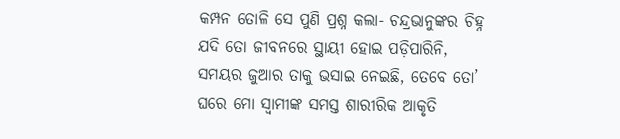କମ୍ପନ ତୋଳି ସେ ପୁଣି ପ୍ରଶ୍ନ କଲା- ଚନ୍ଦ୍ରଭାନୁଙ୍କର ଚିହ୍ନ ଯଦି ତୋ ଜୀବନରେ ସ୍ଥାୟୀ ହୋଇ ପଡ଼ିପାରିନି, ସମୟର ଜୁଆର ତାକୁ ଭସାଇ ନେଇଛି, ତେବେ ତୋ’ ଘରେ ମୋ ସ୍ୱାମୀଙ୍କ ସମସ୍ତ ଶାରୀରିକ ଆକୃତି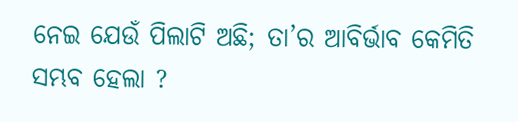ନେଇ ଯେଉଁ ପିଲାଟି ଅଛି; ତା’ର ଆବିର୍ଭାବ କେମିତି ସମ୍ଭବ ହେଲା ?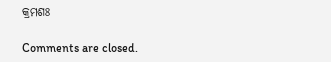କ୍ରମଶଃ

Comments are closed.